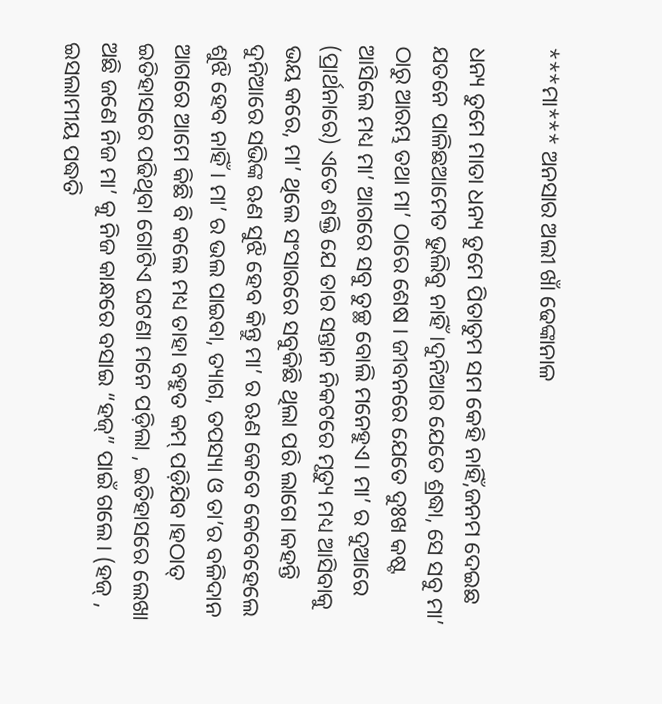***ମା*** ଅନସାର ଅଲୀ ଖାଁ ଢେଙ୍କାନାଳ

ଧନ୍ୟ ତୁମେ ମାତା ଧନ୍ୟ ତୁମେ ପିତାତୁମ ସମ କେହି ନାହିଁ,ଜନମ ଦେଇଛ ଯତନେ ପାଳିଛଆମେତ ଭୁଲିବୁ ନାହିଁ।ଦୁନିଆର ଯେତେ ଶ୍ରଦ୍ଧା, ସେ ସବୁ ମା’ ଠାରୁ ଆରମ୍ଭ ତଥା ମା’ ଠାରେ ଶେଷ । ଜୀବନରେ ଯେତେ ଦୁଃଖ କଷ୍ଟ ଆସିଲେ ମଧ୍ୟ ମା’ ଆଗରେ ସବୁ ତୁଚ୍ଛ ବୋଲି ମନେହୁଏ। ମା’ ର ଦୁଆରେ (ପ୍ରାର୍ଥନାରେ) ଏତେ ଶକ୍ତି ଯେ ତାର ସନ୍ତାନ ନିକଟରେ ମୃତ୍ୟୁ ମଧ୍ୟ ଆସିବାକୁ ଭୟ କରେ, ମା’ ଥିଲେ ସଂସାରରେ ସବୁକିଛି ଥିଲା ପରି ଲାଗେ ।କହନ୍ତି ଦୁନିଆରେ ସଭିଙ୍କ ଋଣ ସୁଝି ହେବ କିନ୍ତୁ ମା’ ର ଋଣ କେବେ କେବେହେଲେ ଶୁଝି ହେବ ନାହିଁ। ମା’ ର ଭଲ ପାଇବା, ତ୍ୟାଗ, ତପସ୍ୟା ଓ ତା’ର ବଳିଦାନ ଆଗରେ ଆମେ କିଛି ବି କଲେ ମଧ୍ୟ ତାହା ବହୁତ କମ୍ ପଡ଼ିଯିବ।ହଠାତ୍ ଇତିହାସରେ ପଢିଥିବା ଗୋଟିଏ ଘଟଣା ମନେ ପଡ଼ିଲା , ଇତିହାସରେ ଲେଖା ଅଛି ଜଣେ ନିଜ ମା’ କୁ ନିଜ କାନ୍ଧରେ ବସାଇ “ହଜ୍” ପାଇଁ ଗଲେ। (ହଜ୍ , ଇସଲାମୀୟ ପଦ୍ଧତି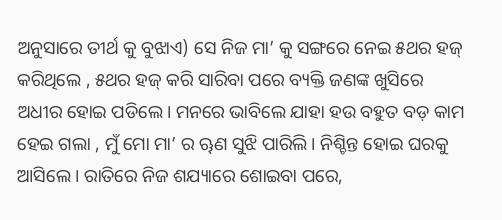ଅନୁସାରେ ତୀର୍ଥ କୁ ବୁଝାଏ) ସେ ନିଜ ମା’ କୁ ସଙ୍ଗରେ ନେଇ ୫ଥର ହଜ୍ କରିଥିଲେ , ୫ଥର ହଜ୍ କରି ସାରିବା ପରେ ବ୍ୟକ୍ତି ଜଣଙ୍କ ଖୁସିରେ ଅଧୀର ହୋଇ ପଡିଲେ। ମନରେ ଭାବିଲେ ଯାହା ହଉ ବହୁତ ବଡ଼ କାମ ହେଇ ଗଲା , ମୁଁ ମୋ ମା’ ର ୠଣ ସୁଝି ପାରିଲି। ନିଶ୍ଚିନ୍ତ ହୋଇ ଘରକୁ ଆସିଲେ। ରାତିରେ ନିଜ ଶଯ୍ୟାରେ ଶୋଇବା ପରେ,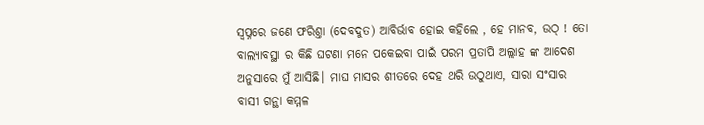ସ୍ୱପ୍ନରେ ଜଣେ ଫରିଶ୍ତା (ଦେବଦୁତ) ଆବିର୍ଭାବ ହୋଇ କହିଲେ , ହେ ମାନବ, ଉଠ୍ ! ତୋ ବାଲ୍ୟାବସ୍ଥା ର କିଛି ଘଟଣା ମନେ ପକେଇବା ପାଇଁ ପରମ ପ୍ରତାପି ଅଲ୍ଲାହ ଙ୍କ ଆଦେଶ ଅନୁସାରେ ମୁଁ ଆସିଛି। ମାଘ ମାସର ଶୀତରେ ଦେହ ଥରି ଉଠୁଥାଏ, ସାରା ସଂସାର ବାସୀ ଗନ୍ଥା କମ୍ମଳ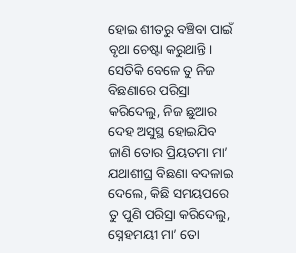ହୋଇ ଶୀତରୁ ବଞ୍ଚିବା ପାଇଁ ବୃଥା ଚେଷ୍ଟା କରୁଥାନ୍ତି। ସେତିକି ବେଳେ ତୁ ନିଜ ବିଛଣାରେ ପରିସ୍ରା କରିଦେଲୁ, ନିଜ ଛୁଆର ଦେହ ଅସୁସ୍ଥ ହୋଇଯିବ ଜାଣି ତୋର ପ୍ରିୟତମା ମା’ ଯଥାଶୀଘ୍ର ବିଛଣା ବଦଳାଇ ଦେଲେ, କିଛି ସମୟପରେ ତୁ ପୁଣି ପରିସ୍ରା କରିଦେଲୁ, ସ୍ନେହମୟୀ ମା’ ତୋ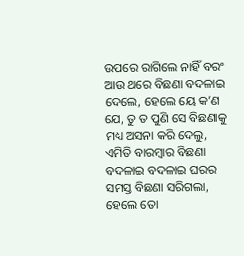ଉପରେ ରାଗିଲେ ନାହିଁ ବରଂ ଆଉ ଥରେ ବିଛଣା ବଦଳାଇ ଦେଲେ, ହେଲେ ୟେ କ’ଣ ଯେ, ତୁ ତ ପୁଣି ସେ ବିଛଣାକୁ ମଧ୍ୟ ଅସନା କରି ଦେଲୁ, ଏମିତି ବାରମ୍ବାର ବିଛଣା ବଦଳାଇ ବଦଳାଇ ଘରର ସମସ୍ତ ବିଛଣା ସରିଗଲା, ହେଲେ ତୋ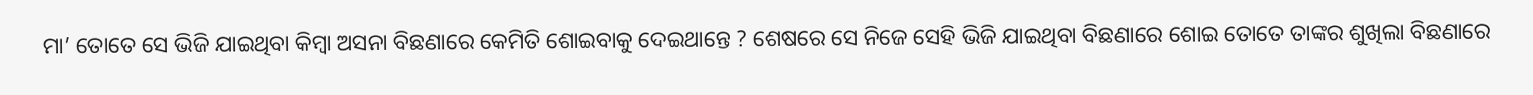ମା’ ତୋତେ ସେ ଭିଜି ଯାଇଥିବା କିମ୍ବା ଅସନା ବିଛଣାରେ କେମିତି ଶୋଇବାକୁ ଦେଇଥାନ୍ତେ ? ଶେଷରେ ସେ ନିଜେ ସେହି ଭିଜି ଯାଇଥିବା ବିଛଣାରେ ଶୋଇ ତୋତେ ତାଙ୍କର ଶୁଖିଲା ବିଛଣାରେ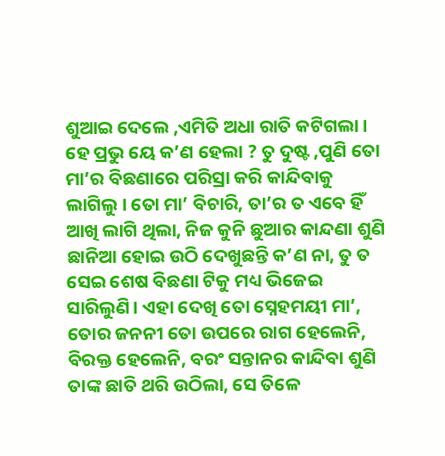ଶୁଆଇ ଦେଲେ ,ଏମିତି ଅଧା ରାତି କଟିଗଲା । ହେ ପ୍ରଭୁ ୟେ କ’ଣ ହେଲା ? ତୁ ଦୁଷ୍ଟ ,ପୁଣି ତୋ ମା’ର ବିଛଣାରେ ପରିସ୍ରା କରି କାନ୍ଦିବାକୁ ଲାଗିଲୁ। ତୋ ମା’ ବିଚାରି, ତା’ର ତ ଏବେ ହିଁ ଆଖି ଲାଗି ଥିଲା, ନିଜ କୁନି ଛୁଆର କାନ୍ଦଣା ଶୁଣି ଛାନିଆ ହୋଇ ଉଠି ଦେଖୁଛନ୍ତି କ’ଣ ନା, ତୁ ତ ସେଇ ଶେଷ ବିଛଣା ଟିକୁ ମଧ୍ୟ ଭିଜେଇ ସାରିଲୁଣି। ଏହା ଦେଖି ତୋ ସ୍ନେହମୟୀ ମା’, ତୋର ଜନନୀ ତୋ ଉପରେ ରାଗ ହେଲେନି, ବିରକ୍ତ ହେଲେନି, ବରଂ ସନ୍ତାନର କାନ୍ଦିବା ଶୁଣି ତାଙ୍କ ଛାତି ଥରି ଉଠିଲା, ସେ ତିଳେ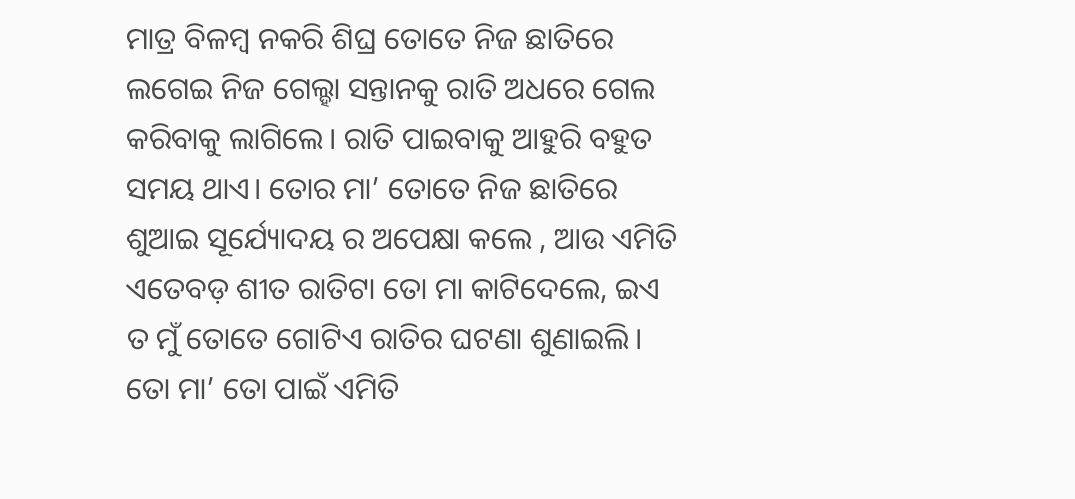ମାତ୍ର ବିଳମ୍ବ ନକରି ଶିଘ୍ର ତୋତେ ନିଜ ଛାତିରେ ଲଗେଇ ନିଜ ଗେଲ୍ହା ସନ୍ତାନକୁ ରାତି ଅଧରେ ଗେଲ କରିବାକୁ ଲାଗିଲେ। ରାତି ପାଇବାକୁ ଆହୁରି ବହୁତ ସମୟ ଥାଏ। ତୋର ମା’ ତୋତେ ନିଜ ଛାତିରେ ଶୁଆଇ ସୂର୍ଯ୍ୟୋଦୟ ର ଅପେକ୍ଷା କଲେ , ଆଉ ଏମିତି ଏତେବଡ଼ ଶୀତ ରାତିଟା ତୋ ମା କାଟିଦେଲେ, ଇଏ ତ ମୁଁ ତୋତେ ଗୋଟିଏ ରାତିର ଘଟଣା ଶୁଣାଇଲି। ତୋ ମା’ ତୋ ପାଇଁ ଏମିତି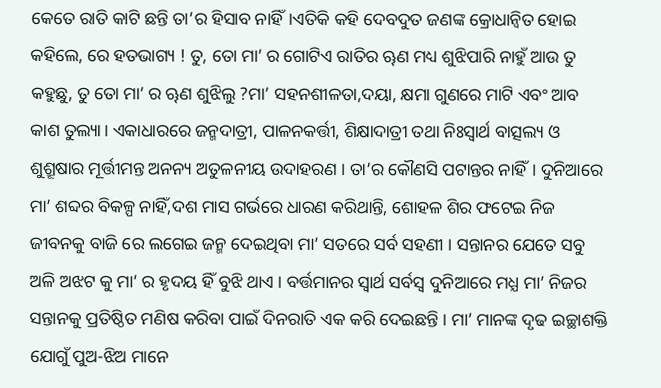କେତେ ରାତି କାଟି ଛନ୍ତି ତା’ର ହିସାବ ନାହିଁ।ଏତିକି କହି ଦେବଦୁତ ଜଣଙ୍କ କ୍ରୋଧାନ୍ୱିତ ହୋଇ କହିଲେ, ରେ ହତଭାଗ୍ୟ ! ତୁ, ତୋ ମା’ ର ଗୋଟିଏ ରାତିର ୠଣ ମଧ୍ୟ ଶୁଝିପାରି ନାହୁଁ ଆଉ ତୁ କହୁଛୁ, ତୁ ତୋ ମା’ ର ୠଣ ଶୁଝିଲୁ ?ମା’ ସହନଶୀଳତା,ଦୟା, କ୍ଷମା ଗୁଣରେ ମାଟି ଏବଂ ଆବ କାଶ ତୁଲ୍ୟା। ଏକାଧାରରେ ଜନ୍ମଦାତ୍ରୀ, ପାଳନକର୍ତ୍ତୀ, ଶିକ୍ଷାଦାତ୍ରୀ ତଥା ନିଃସ୍ୱାର୍ଥ ବାତ୍ସଲ୍ୟ ଓ ଶୁଶ୍ରୂଷାର ମୂର୍ତ୍ତୀମନ୍ତ ଅନନ୍ୟ ଅତୁଳନୀୟ ଉଦାହରଣ । ତା’ର କୌଣସି ପଟାନ୍ତର ନାହିଁ। ଦୁନିଆରେ ମା’ ଶବ୍ଦର ବିକଳ୍ପ ନାହିଁ,ଦଶ ମାସ ଗର୍ଭରେ ଧାରଣ କରିଥାନ୍ତି, ଶୋହଳ ଶିର ଫଟେଇ ନିଜ ଜୀବନକୁ ବାଜି ରେ ଲଗେଇ ଜନ୍ମ ଦେଇଥିବା ମା’ ସତରେ ସର୍ବ ସହଣୀ । ସନ୍ତାନର ଯେତେ ସବୁ ଅଳି ଅଝଟ କୁ ମା’ ର ହୃଦୟ ହିଁ ବୁଝି ଥାଏ । ବର୍ତ୍ତମାନର ସ୍ବାର୍ଥ ସର୍ବସ୍ବ ଦୁନିଆରେ ମଧ୍ଯ ମା’ ନିଜର ସନ୍ତାନକୁ ପ୍ରତିଷ୍ଠିତ ମଣିଷ କରିବା ପାଇଁ ଦିନରାତି ଏକ କରି ଦେଇଛନ୍ତି । ମା’ ମାନଙ୍କ ଦୃଢ ଇଚ୍ଛାଶକ୍ତି ଯୋଗୁଁ ପୁଅ-ଝିଅ ମାନେ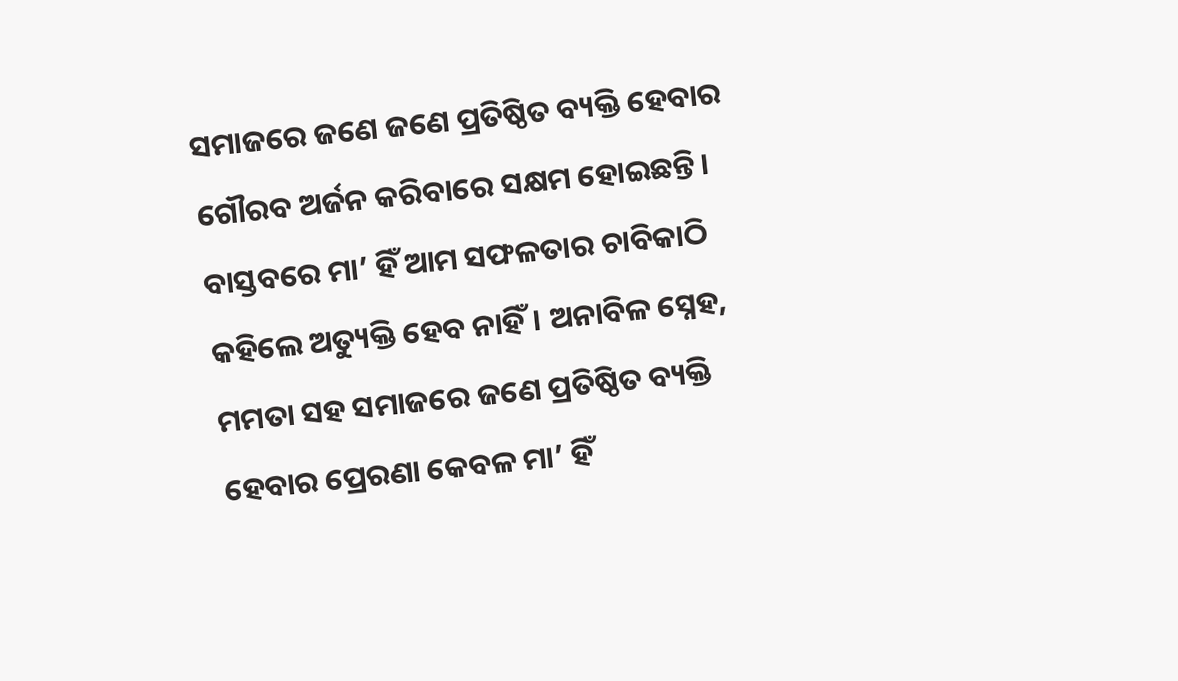ସମାଜରେ ଜଣେ ଜଣେ ପ୍ରତିଷ୍ଠିତ ବ୍ୟକ୍ତି ହେବାର ଗୌରବ ଅର୍ଜନ କରିବାରେ ସକ୍ଷମ ହୋଇଛନ୍ତି। ବାସ୍ତବରେ ମା’ ହିଁ ଆମ ସଫଳତାର ଚାବିକାଠି କହିଲେ ଅତ୍ୟୁକ୍ତି ହେବ ନାହିଁ। ଅନାବିଳ ସ୍ନେହ, ମମତା ସହ ସମାଜରେ ଜଣେ ପ୍ରତିଷ୍ଠିତ ବ୍ୟକ୍ତି ହେବାର ପ୍ରେରଣା କେବଳ ମା’ ହିଁ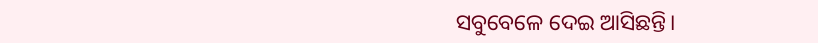ସବୁବେଳେ ଦେଇ ଆସିଛନ୍ତି।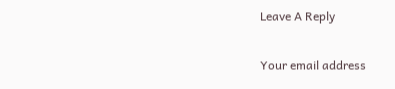Leave A Reply

Your email address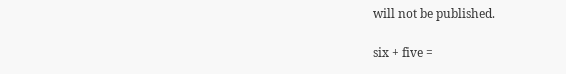will not be published.

six + five =